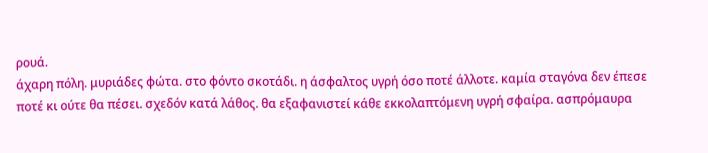ρουά.
άχαρη πόλη. μυριάδες φώτα. στο φόντο σκοτάδι. η άσφαλτος υγρή όσο ποτέ άλλοτε. καμία σταγόνα δεν έπεσε ποτέ κι ούτε θα πέσει. σχεδόν κατά λάθος. θα εξαφανιστεί κάθε εκκολαπτόμενη υγρή σφαίρα. ασπρόμαυρα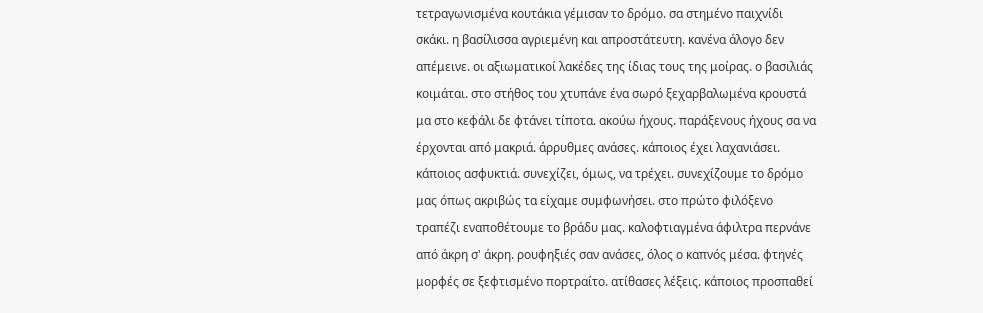τετραγωνισμένα κουτάκια γέμισαν το δρόμο. σα στημένο παιχνίδι σκάκι. η βασίλισσα αγριεμένη και απροστάτευτη. κανένα άλογο δεν απέμεινε. οι αξιωματικοί λακέδες της ίδιας τους της μοίρας. ο βασιλιάς κοιμάται. στο στήθος του χτυπάνε ένα σωρό ξεχαρβαλωμένα κρουστά μα στο κεφάλι δε φτάνει τίποτα. ακούω ήχους. παράξενους ήχους σα να έρχονται από μακριά. άρρυθμες ανάσες. κάποιος έχει λαχανιάσει. κάποιος ασφυκτιά. συνεχίζει, όμως, να τρέχει. συνεχίζουμε το δρόμο μας όπως ακριβώς τα είχαμε συμφωνήσει. στο πρώτο φιλόξενο τραπέζι εναποθέτουμε το βράδυ μας. καλοφτιαγμένα άφιλτρα περνάνε από άκρη σ' άκρη. ρουφηξιές σαν ανάσες, όλος ο καπνός μέσα. φτηνές μορφές σε ξεφτισμένο πορτραίτο. ατίθασες λέξεις. κάποιος προσπαθεί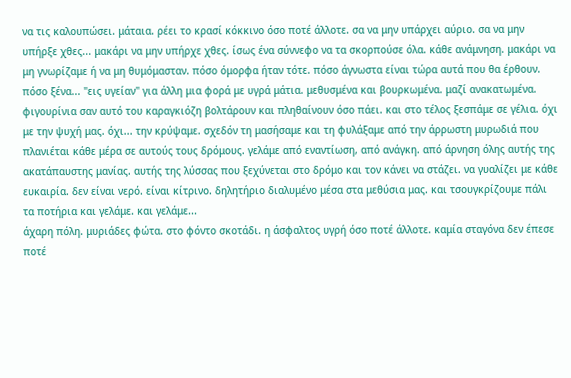να τις καλουπώσει. μάταια. ρέει το κρασί κόκκινο όσο ποτέ άλλοτε. σα να μην υπάρχει αύριο. σα να μην υπήρξε χθες... μακάρι να μην υπήρχε χθες. ίσως ένα σύννεφο να τα σκορπούσε όλα. κάθε ανάμνηση. μακάρι να μη γνωρίζαμε ή να μη θυμόμασταν. πόσο όμορφα ήταν τότε. πόσο άγνωστα είναι τώρα αυτά που θα έρθουν. πόσο ξένα... "εις υγείαν" για άλλη μια φορά με υγρά μάτια. μεθυσμένα και βουρκωμένα. μαζί ανακατωμένα. φιγουρίνια σαν αυτό του καραγκιόζη βολτάρουν και πληθαίνουν όσο πάει. και στο τέλος ξεσπάμε σε γέλια. όχι με την ψυχή μας. όχι... την κρύψαμε. σχεδόν τη μασήσαμε και τη φυλάξαμε από την άρρωστη μυρωδιά που πλανιέται κάθε μέρα σε αυτούς τους δρόμους. γελάμε από εναντίωση, από ανάγκη. από άρνηση όλης αυτής της ακατάπαυστης μανίας. αυτής της λύσσας που ξεχύνεται στο δρόμο και τον κάνει να στάζει. να γυαλίζει με κάθε ευκαιρία. δεν είναι νερό. είναι κίτρινο. δηλητήριο διαλυμένο μέσα στα μεθύσια μας. και τσουγκρίζουμε πάλι τα ποτήρια και γελάμε. και γελάμε...
άχαρη πόλη. μυριάδες φώτα. στο φόντο σκοτάδι. η άσφαλτος υγρή όσο ποτέ άλλοτε. καμία σταγόνα δεν έπεσε ποτέ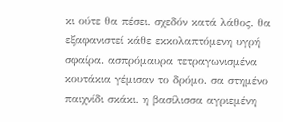κι ούτε θα πέσει. σχεδόν κατά λάθος. θα εξαφανιστεί κάθε εκκολαπτόμενη υγρή σφαίρα. ασπρόμαυρα τετραγωνισμένα κουτάκια γέμισαν το δρόμο. σα στημένο παιχνίδι σκάκι. η βασίλισσα αγριεμένη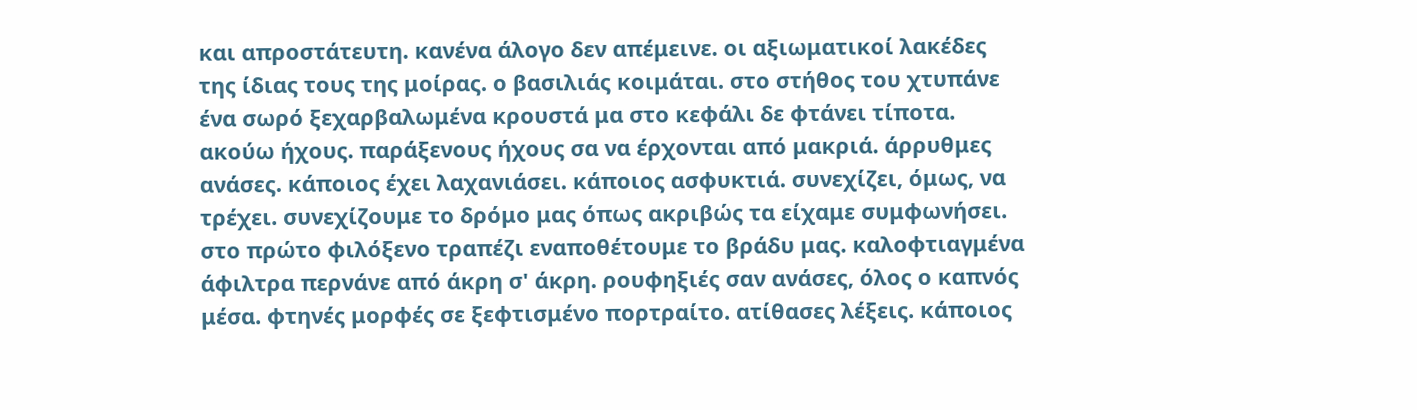και απροστάτευτη. κανένα άλογο δεν απέμεινε. οι αξιωματικοί λακέδες της ίδιας τους της μοίρας. ο βασιλιάς κοιμάται. στο στήθος του χτυπάνε ένα σωρό ξεχαρβαλωμένα κρουστά μα στο κεφάλι δε φτάνει τίποτα. ακούω ήχους. παράξενους ήχους σα να έρχονται από μακριά. άρρυθμες ανάσες. κάποιος έχει λαχανιάσει. κάποιος ασφυκτιά. συνεχίζει, όμως, να τρέχει. συνεχίζουμε το δρόμο μας όπως ακριβώς τα είχαμε συμφωνήσει. στο πρώτο φιλόξενο τραπέζι εναποθέτουμε το βράδυ μας. καλοφτιαγμένα άφιλτρα περνάνε από άκρη σ' άκρη. ρουφηξιές σαν ανάσες, όλος ο καπνός μέσα. φτηνές μορφές σε ξεφτισμένο πορτραίτο. ατίθασες λέξεις. κάποιος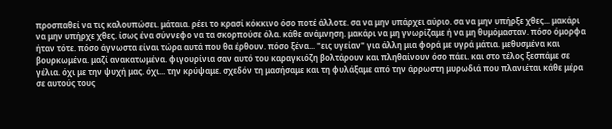προσπαθεί να τις καλουπώσει. μάταια. ρέει το κρασί κόκκινο όσο ποτέ άλλοτε. σα να μην υπάρχει αύριο. σα να μην υπήρξε χθες... μακάρι να μην υπήρχε χθες. ίσως ένα σύννεφο να τα σκορπούσε όλα. κάθε ανάμνηση. μακάρι να μη γνωρίζαμε ή να μη θυμόμασταν. πόσο όμορφα ήταν τότε. πόσο άγνωστα είναι τώρα αυτά που θα έρθουν. πόσο ξένα... "εις υγείαν" για άλλη μια φορά με υγρά μάτια. μεθυσμένα και βουρκωμένα. μαζί ανακατωμένα. φιγουρίνια σαν αυτό του καραγκιόζη βολτάρουν και πληθαίνουν όσο πάει. και στο τέλος ξεσπάμε σε γέλια. όχι με την ψυχή μας. όχι... την κρύψαμε. σχεδόν τη μασήσαμε και τη φυλάξαμε από την άρρωστη μυρωδιά που πλανιέται κάθε μέρα σε αυτούς τους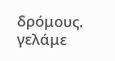δρόμους. γελάμε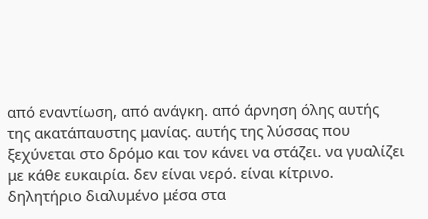από εναντίωση, από ανάγκη. από άρνηση όλης αυτής της ακατάπαυστης μανίας. αυτής της λύσσας που ξεχύνεται στο δρόμο και τον κάνει να στάζει. να γυαλίζει με κάθε ευκαιρία. δεν είναι νερό. είναι κίτρινο. δηλητήριο διαλυμένο μέσα στα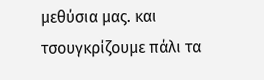μεθύσια μας. και τσουγκρίζουμε πάλι τα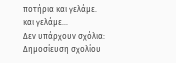ποτήρια και γελάμε. και γελάμε...
Δεν υπάρχουν σχόλια:
Δημοσίευση σχολίου